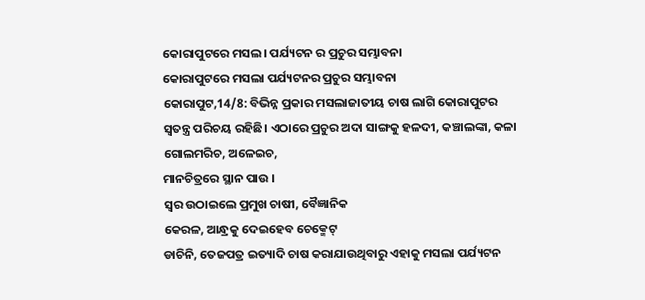କୋରାପୁଟରେ ମସଲ। ପର୍ଯ୍ୟଟନ ର ପ୍ରଚୁର ସମ୍ଭାବନା
କୋରାପୁଟରେ ମସଲା ପର୍ଯ୍ୟଟନର ପ୍ରଚୁର ସମ୍ଭାବନା
କୋରାପୁଟ,14/8: ବିଭିନ୍ନ ପ୍ରକାର ମସଲାଜାତୀୟ ଚାଷ ଲାଗି କୋରାପୁଟର ସ୍ବତନ୍ତ୍ର ପରିଚୟ ରହିଛି। ଏଠାରେ ପ୍ରଚୁର ଅଦା ସାଙ୍ଗକୁ ହଳଦୀ, କଞ୍ଚାଲଙ୍କା, କଳା ଗୋଲମରିଚ, ଅଳେଇଚ,
ମାନଚିତ୍ରରେ ସ୍ଥାନ ପାଉ ।
ସ୍ବର ଉଠାଇଲେ ପ୍ରମୁଖ ଚାଷୀ, ବୈଜ୍ଞାନିକ
କେରଳ, ଆନ୍ଧ୍ରକୁ ଦେଇହେବ ଚେକ୍ମେଟ୍
ଡାଚିନି, ତେଜପତ୍ର ଇତ୍ୟାଦି ଚାଷ କରାଯାଉଥିବାରୁ ଏହାକୁ ମସଲା ପର୍ଯ୍ୟଟନ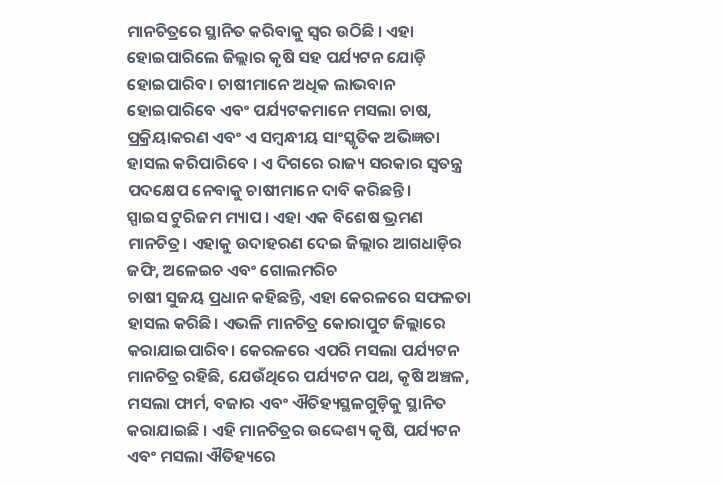ମାନଚିତ୍ରରେ ସ୍ଥାନିତ କରିବାକୁ ସ୍ବର ଉଠିଛି । ଏହା ହୋଇପାରିଲେ ଜିଲ୍ଲାର କୃଷି ସହ ପର୍ଯ୍ୟଟନ ଯୋଡ଼ି ହୋଇପାରିବ। ଚାଷୀମାନେ ଅଧିକ ଲାଭବାନ ହୋଇପାରିବେ ଏବଂ ପର୍ଯ୍ୟଟକମାନେ ମସଲା ଚାଷ, ପ୍ରକ୍ରିୟାକରଣ ଏବଂ ଏ ସମ୍ବନ୍ଧୀୟ ସାଂସ୍କୃତିକ ଅଭିଜ୍ଞତା ହାସଲ କରିପାରିବେ । ଏ ଦିଗରେ ରାଜ୍ୟ ସରକାର ସ୍ବତନ୍ତ୍ର ପଦକ୍ଷେପ ନେବାକୁ ଚାଷୀମାନେ ଦାବି କରିଛନ୍ତି।
ସ୍ପାଇସ ଟୁରିଜମ ମ୍ୟାପ । ଏହା ଏକ ବିଶେଷ ଭ୍ରମଣ ମାନଚିତ୍ର। ଏହାକୁ ଉଦାହରଣ ଦେଇ ଜିଲ୍ଲାର ଆଗଧାଡ଼ିର ଜଫି, ଅଳେଇଚ ଏବଂ ଗୋଲମରିଚ
ଚାଷୀ ସୁଜୟ ପ୍ରଧାନ କହିଛନ୍ତି, ଏହା କେରଳରେ ସଫଳତା ହାସଲ କରିଛି। ଏଭଳି ମାନଚିତ୍ର କୋରାପୁଟ ଜିଲ୍ଲାରେ କରାଯାଇପାରିବ। କେରଳରେ ଏପରି ମସଲା ପର୍ଯ୍ୟଟନ ମାନଚିତ୍ର ରହିଛି, ଯେଉଁଥିରେ ପର୍ଯ୍ୟଟନ ପଥ, କୃଷି ଅଞ୍ଚଳ, ମସଲା ଫାର୍ମ, ବଜାର ଏବଂ ଐତିହ୍ୟସ୍ଥଳଗୁଡ଼ିକୁ ସ୍ଥାନିତ କରାଯାଇଛି । ଏହି ମାନଚିତ୍ରର ଉଦ୍ଦେଶ୍ୟ କୃଷି, ପର୍ଯ୍ୟଟନ ଏବଂ ମସଲା ଐତିହ୍ୟରେ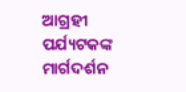ଆଗ୍ରହୀ ପର୍ଯ୍ୟଟକଙ୍କ ମାର୍ଗଦର୍ଶନ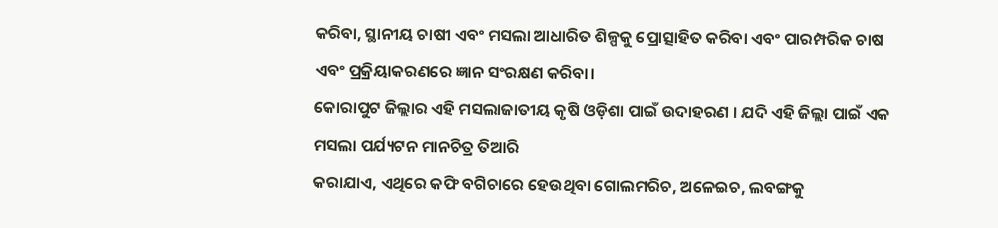କରିବା, ସ୍ଥାନୀୟ ଚାଷୀ ଏବଂ ମସଲା ଆଧାରିତ ଶିଳ୍ପକୁ ପ୍ରୋତ୍ସାହିତ କରିବା ଏବଂ ପାରମ୍ପରିକ ଚାଷ ଏବଂ ପ୍ରକ୍ରିୟାକରଣରେ ଜ୍ଞାନ ସଂରକ୍ଷଣ କରିବା।
କୋରାପୁଟ ଜିଲ୍ଲାର ଏହି ମସଲାଜାତୀୟ କୃଷି ଓଡ଼ିଶା ପାଇଁ ଉଦାହରଣ । ଯଦି ଏହି ଜିଲ୍ଲା ପାଇଁ ଏକ ମସଲା ପର୍ଯ୍ୟଟନ ମାନଚିତ୍ର ତିଆରି
କରାଯାଏ, ଏଥିରେ କଫି ବଗିଚାରେ ହେଉଥିବା ଗୋଲମରିଚ, ଅଳେଇଚ, ଲବଙ୍ଗକୁ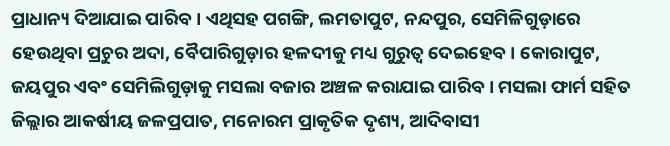ପ୍ରାଧାନ୍ୟ ଦିଆଯାଇ ପାରିବ। ଏଥିସହ ପଗଙ୍ଗି, ଲମତାପୁଟ, ନନ୍ଦପୁର, ସେମିଳିଗୁଡ଼ାରେ ହେଉଥିବା ପ୍ରଚୁର ଅଦା, ବୈପାରିଗୁଡ଼ାର ହଳଦୀକୁ ମଧ୍ୟ ଗୁରୁତ୍ୱ ଦେଇହେବ। କୋରାପୁଟ, ଜୟପୁର ଏବଂ ସେମିଲିଗୁଡ଼ାକୁ ମସଲା ବଜାର ଅଞ୍ଚଳ କରାଯାଇ ପାରିବ। ମସଲା ଫାର୍ମ ସହିତ ଜିଲ୍ଲାର ଆକର୍ଷୀୟ ଜଳପ୍ରପାତ, ମନୋରମ ପ୍ରାକୃତିକ ଦୃଶ୍ୟ, ଆଦିବାସୀ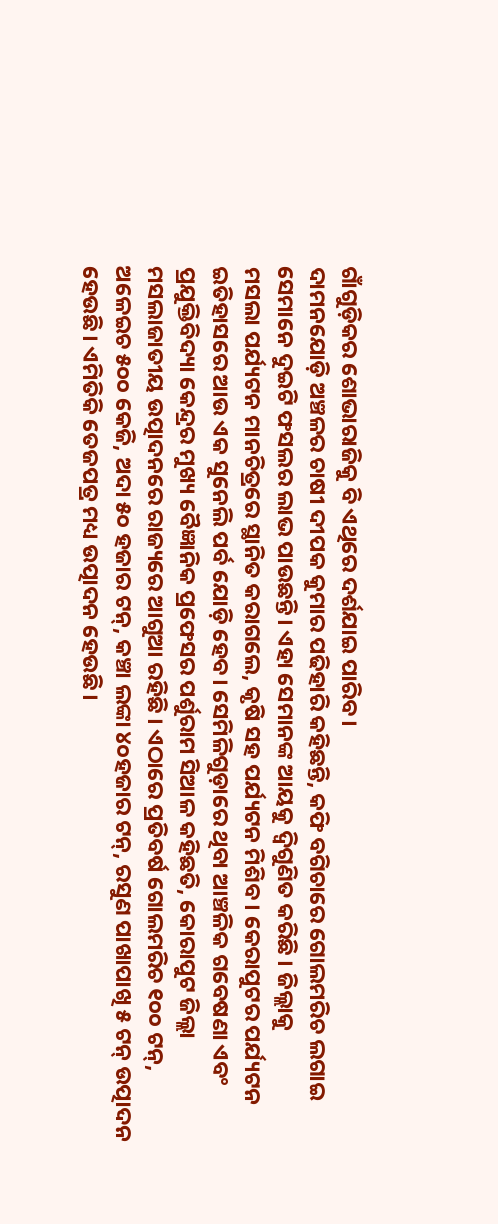ଗାଁଗୁଡ଼ିକର ଶୋଭାରାଜିକୁ ବି ଏଥିରେ ଦର୍ଶଯାଇ ପାରିବ।
ଦାମନଯୋଡ଼ି ଅଞ୍ଚଳର ଚାଷୀ ଦୀପକ କୁମାର ପଢିହାରି କହିଛନ୍ତି, କଫି ବଗିଚାରେ ଗୋଲମରିଚ ଲଗାଇ ସେମାନେ ଦୁଇଟି ଫସଲର ଲାଭ ପାଉଛନ୍ତି। ଏହା ସେମାନଙ୍କ ଆୟକୁ ଦ୍ବିଗୁଣିତ କରିଛି । ଜିଲ୍ଲାକୁ
ମସଲା ପର୍ଯ୍ୟଟନ ମାନଚିତ୍ରରେ ସ୍ଥାନିତ କରାଗଲେ, କୃଷି ସହ ପର୍ଯ୍ୟଟନ ମିଶିବ । କେରାପୁଟର ପର୍ଯ୍ୟଟନ ଇତିହାସରେ ଆଉ ଏକ ସୁନେଲି ପର୍ବ ଯୋଡ଼ି ହେବ। ସେମିଳିଗୁଡ଼ାରେ ଥିବା ଆଞ୍ଚଳିକ ଗବେଷଣା ଏବଂ ପ୍ରଯୁକ୍ତିବିଦ୍ୟା କେନ୍ଦ୍ରର ମୁଖ୍ୟ ବୈଜ୍ଞାନିକ ପ୍ରଫେସର ପର୍ଶୁରାମ ସିଆଳ କହିଛତି, କୋରାପୁଟ ଜିଲ୍ଲା ମସଲାଜାତୀୟ ଉତ୍ପାଦନରେ ରାଜ୍ୟରେ ଆଗୁଆ ରହିଛି । ଏଠାରେ ପ୍ରତିବର୍ଷ ଗୋଲମରିଚ ୧୦୦ ଟନ୍, ଅଳେଇଚ ୫୦୦ କେଜି, ଅଦା ୫୦ ହଜାର ଟନ୍, କଞ୍ଚା ଲଙ୍କା ୪୦ହଜାର ଟନ୍, ରସୁଣ ପାଖାପାଖି ୫ ଟନ୍ ଉତ୍ପାଦନ ହେଉଛି। ଏମିତିକି ତେଜପତ୍ର ମଧ୍ୟ ଉତ୍ପାଦନ ହେଉଛି।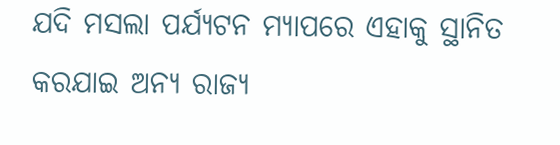ଯଦି ମସଲା ପର୍ଯ୍ୟଟନ ମ୍ୟାପରେ ଏହାକୁ ସ୍ଥାନିତ କରଯାଇ ଅନ୍ୟ ରାଜ୍ୟ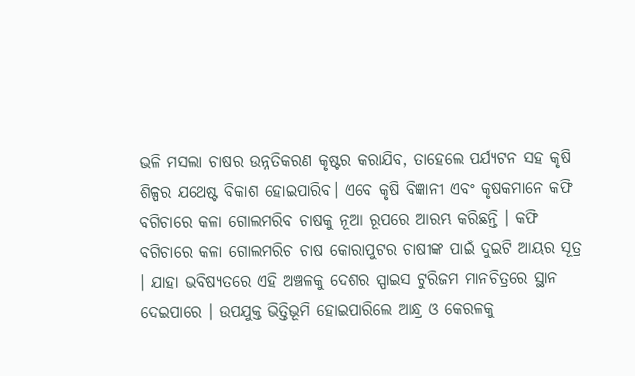ଭଳି ମସଲା ଚାଷର ଉନ୍ନତିକରଣ କୃଷ୍ଟର କରାଯିବ, ତାହେଲେ ପର୍ଯ୍ୟଟନ ସହ କୃଷି ଶିଳ୍ପର ଯଥେଷ୍ଟ ବିକାଶ ହୋଇପାରିବ। ଏବେ କୃଷି ବିଜ୍ଞାନୀ ଏବଂ କୃଷକମାନେ କଫି ବଗିଚାରେ କଳା ଗୋଲମରିବ ଚାଷକୁ ନୂଆ ରୂପରେ ଆରମ୍ଭ କରିଛନ୍ତି । କଫି ବଗିଚାରେ କଳା ଗୋଲମରିଚ ଚାଷ କୋରାପୁଟର ଚାଷୀଙ୍କ ପାଇଁ ଦୁଇଟି ଆୟର ସୂତ୍ର । ଯାହା ଭବିଷ୍ୟତରେ ଏହି ଅଞ୍ଚଳକୁ ଦେଶର ସ୍ପାଇସ ଟୁରିଜମ ମାନଚିତ୍ରରେ ସ୍ଥାନ ଦେଇପାରେ । ଉପଯୁକ୍ତ ଭିତ୍ତିଭୂମି ହୋଇପାରିଲେ ଆନ୍ଧ୍ର ଓ କେରଳକୁ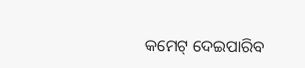କମେଟ୍ ଦେଇପାରିବ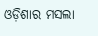ଓଡ଼ିଶାର ମସଲା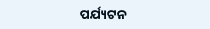ପର୍ଯ୍ୟଟନ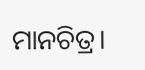ମାନଚିତ୍ର।